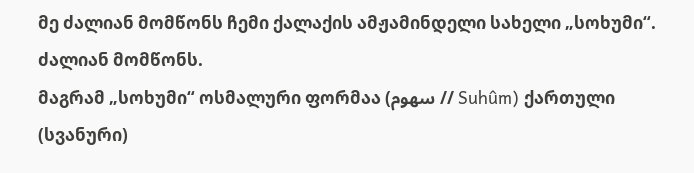მე ძალიან მომწონს ჩემი ქალაქის ამჟამინდელი სახელი „სოხუმი“. ძალიან მომწონს.
მაგრამ „სოხუმი“ ოსმალური ფორმაა (سهوم // Suhûm) ქართული (სვანური)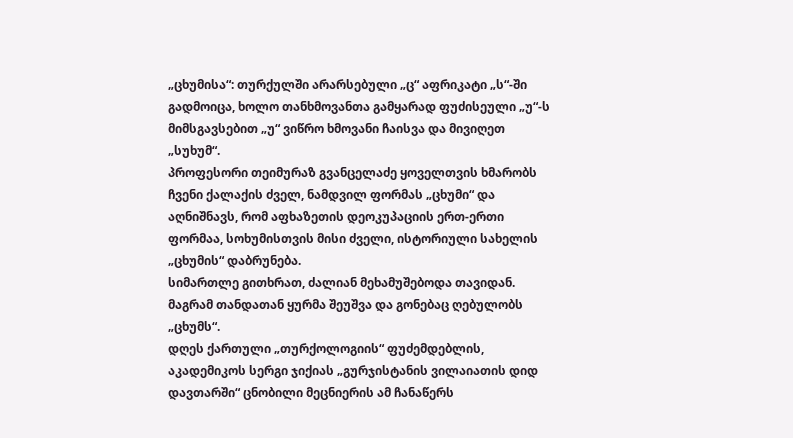„ცხუმისა“: თურქულში არარსებული „ც“ აფრიკატი „ს“-ში გადმოიცა, ხოლო თანხმოვანთა გამყარად ფუძისეული „უ“-ს მიმსგავსებით „უ“ ვიწრო ხმოვანი ჩაისვა და მივიღეთ „სუხუმ“.
პროფესორი თეიმურაზ გვანცელაძე ყოველთვის ხმარობს ჩვენი ქალაქის ძველ, ნამდვილ ფორმას „ცხუმი“ და აღნიშნავს, რომ აფხაზეთის დეოკუპაციის ერთ-ერთი ფორმაა, სოხუმისთვის მისი ძველი, ისტორიული სახელის „ცხუმის“ დაბრუნება.
სიმართლე გითხრათ, ძალიან მეხამუშებოდა თავიდან. მაგრამ თანდათან ყურმა შეუშვა და გონებაც ღებულობს „ცხუმს“.
დღეს ქართული „თურქოლოგიის“ ფუძემდებლის, აკადემიკოს სერგი ჯიქიას „გურჯისტანის ვილაიათის დიდ დავთარში“ ცნობილი მეცნიერის ამ ჩანაწერს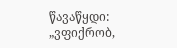წავაწყდი:
„ვფიქრობ,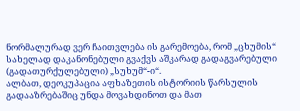ნორმალურად ვერ ჩაითვლება ის გარემოება, რომ „ცხუმის“ სახელად დაკანონებული გვაქვს აშკარად გადაგვარებული (გადათურქულებული) „სუხუმ“-ი“.
ალბათ, დეოკუპაცია აფხაზეთის ისტორიის წარსულის გადააზრებაშიც უნდა მოვახდინოთ და მათ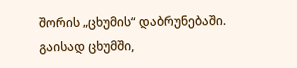შორის „ცხუმის“ დაბრუნებაში.
გაისად ცხუმში,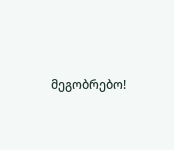მეგობრებო!